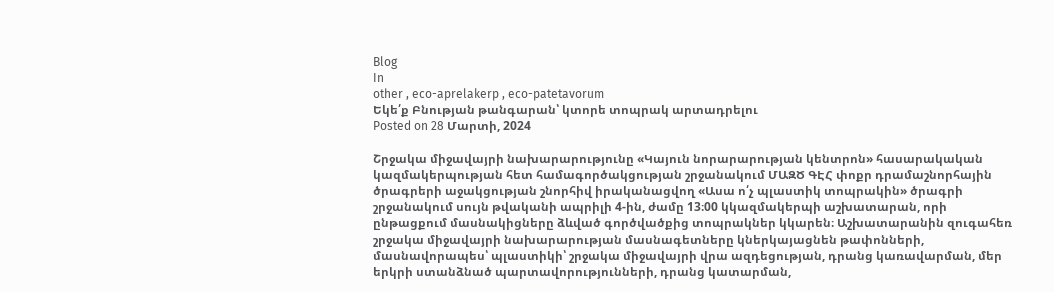Blog
In
other , eco-aprelakerp , eco-patetavorum
Եկե՛ք Բնության թանգարան՝ կտորե տոպրակ արտադրելու
Posted on 28 Մարտի, 2024

Շրջակա միջավայրի նախարարությունը «Կայուն նորարարության կենտրոն» հասարակական կազմակերպության հետ համագործակցության շրջանակում ՄԱԶԾ ԳԷՀ փոքր դրամաշնորհային ծրագրերի աջակցության շնորհիվ իրականացվող «Ասա ո՛չ պլաստիկ տոպրակին» ծրագրի շրջանակում սույն թվականի ապրիլի 4-ին, ժամը 13։00 կկազմակերպի աշխատարան, որի ընթացքում մասնակիցները ձևված գործվածքից տոպրակներ կկարեն։ Աշխատարանին զուգահեռ շրջակա միջավայրի նախարարության մասնագետները կներկայացնեն թափոնների, մասնավորապես՝ պլաստիկի՝ շրջակա միջավայրի վրա ազդեցության, դրանց կառավարման, մեր երկրի ստանձնած պարտավորությունների, դրանց կատարման,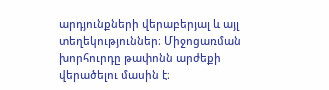արդյունքների վերաբերյալ և այլ տեղեկություններ։ Միջոցառման խորհուրդը թափոնն արժեքի վերածելու մասին է։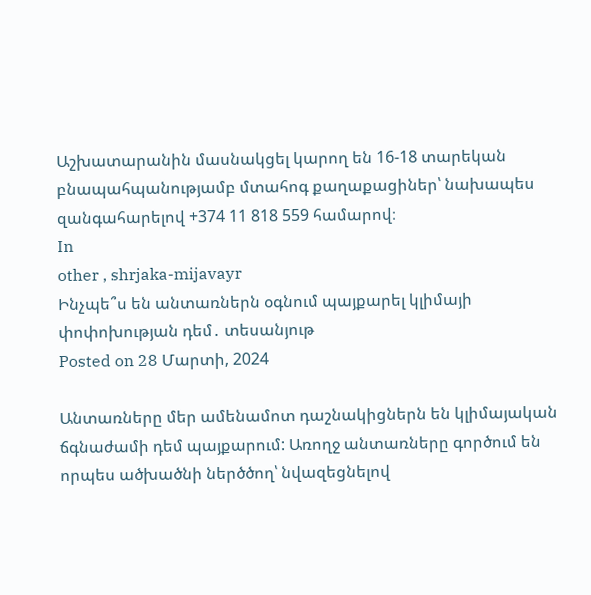Աշխատարանին մասնակցել կարող են 16-18 տարեկան բնապահպանությամբ մտահոգ քաղաքացիներ՝ նախապես զանգահարելով +374 11 818 559 համարով։
In
other , shrjaka-mijavayr
Ինչպե՞ս են անտառներն օգնում պայքարել կլիմայի փոփոխության դեմ․ տեսանյութ
Posted on 28 Մարտի, 2024

Անտառները մեր ամենամոտ դաշնակիցներն են կլիմայական ճգնաժամի դեմ պայքարում: Առողջ անտառները գործում են որպես ածխածնի ներծծող՝ նվազեցնելով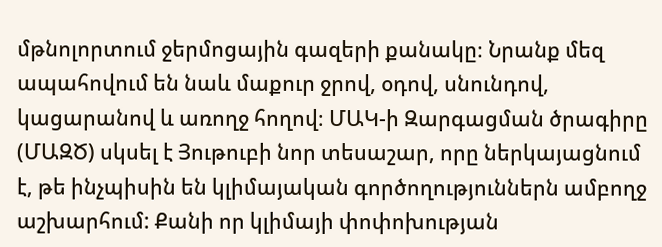մթնոլորտում ջերմոցային գազերի քանակը։ Նրանք մեզ ապահովում են նաև մաքուր ջրով, օդով, սնունդով, կացարանով և առողջ հողով։ ՄԱԿ-ի Զարգացման ծրագիրը (ՄԱԶԾ) սկսել է Յութուբի նոր տեսաշար, որը ներկայացնում է, թե ինչպիսին են կլիմայական գործողություններն ամբողջ աշխարհում: Քանի որ կլիմայի փոփոխության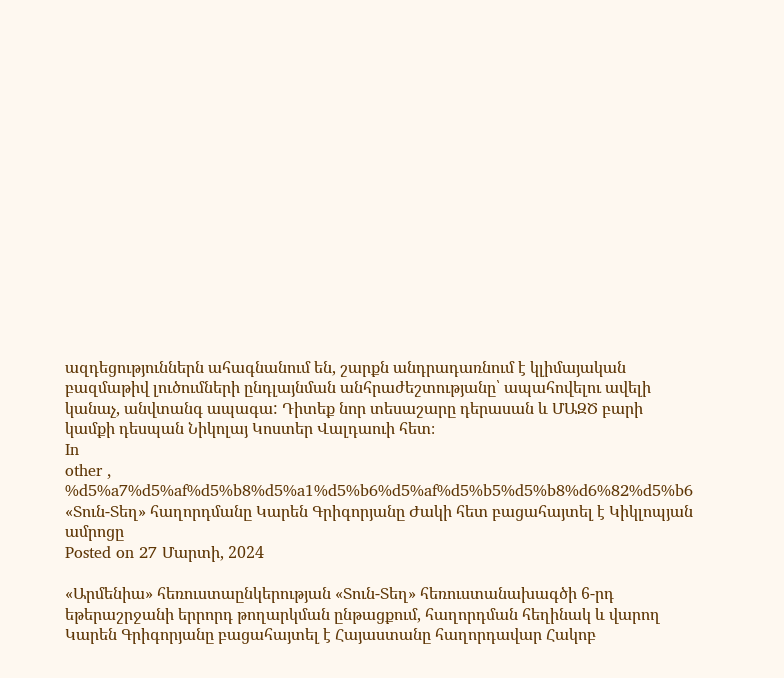ազդեցություններն ահագնանում են, շարքն անդրադառնում է կլիմայական բազմաթիվ լուծումների ընդլայնման անհրաժեշտությանը՝ ապահովելու ավելի կանաչ, անվտանգ ապագա: Դիտեք նոր տեսաշարը դերասան և ՄԱԶԾ բարի կամքի դեսպան Նիկոլայ Կոստեր Վալդաուի հետ։
In
other , %d5%a7%d5%af%d5%b8%d5%a1%d5%b6%d5%af%d5%b5%d5%b8%d6%82%d5%b6
«Տուն-Տեղ» հաղորդմանը Կարեն Գրիգորյանը Ժակի հետ բացահայտել է Կիկլոպյան ամրոցը
Posted on 27 Մարտի, 2024

«Արմենիա» հեռուստաընկերության «Տուն-Տեղ» հեռուստանախագծի 6-րդ եթերաշրջանի երրորդ թողարկման ընթացքում, հաղորդման հեղինակ և վարող Կարեն Գրիգորյանը բացահայտել է Հայաստանը հաղորդավար Հակոբ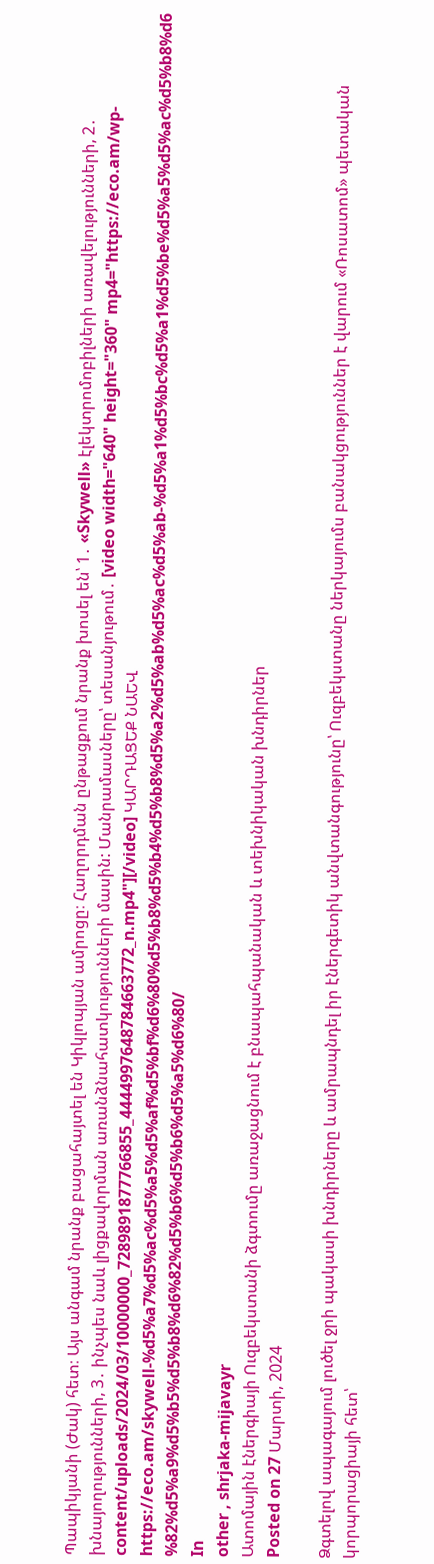Պապիկյանի (Ժակ) հետ։ Այս անգամ նրանք բացահայտել են Կիկլոպյան ամրոցը։ Հաղորդման ընթացքում նրանք խոսել են՝ 1․ «Skywell» էլեկտրոմոբիլների առավելությունների, 2․ խնայողությունների, 3․ ինչպես նաև լիցքավորման առանձնահատկությունների մասին: Մանրամասները՝ տեսանյութում․ [video width="640" height="360" mp4="https://eco.am/wp-content/uploads/2024/03/10000000_7289891877766855_4444997648784663772_n.mp4"][/video] ԿԱՐԴԱՑԵՔ ՆԱԵՎ https://eco.am/skywell-%d5%a7%d5%ac%d5%a5%d5%af%d5%bf%d6%80%d5%b8%d5%b4%d5%b8%d5%a2%d5%ab%d5%ac%d5%ab-%d5%a1%d5%bc%d5%a1%d5%be%d5%a5%d5%ac%d5%b8%d6%82%d5%a9%d5%b5%d5%b8%d6%82%d5%b6%d5%b6%d5%a5%d6%80/
In
other , shrjaka-mijavayr
Ատոմային էներգիայի Ուզբեկստանի ձգտումը առաջացնում է բնապահպանական և տեխնիկական խնդիրներ
Posted on 27 Մարտի, 2024

Ձգտելով ապագայում լուծել ջրի պակասի խնդիրները և ամրապնդել իր էներգետիկ անվտանգությունը՝ Ուզբեկստանը ներկայումս բանակցություններ է վարում «Ռոսատոմ» պետական կորպորացիայի հետ՝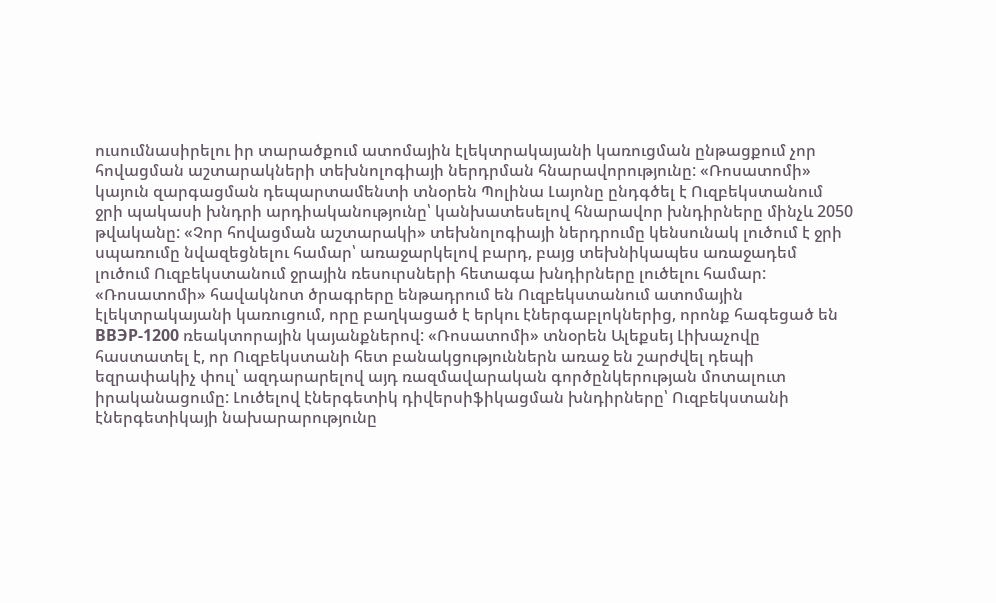ուսումնասիրելու իր տարածքում ատոմային էլեկտրակայանի կառուցման ընթացքում չոր հովացման աշտարակների տեխնոլոգիայի ներդրման հնարավորությունը: «Ռոսատոմի» կայուն զարգացման դեպարտամենտի տնօրեն Պոլինա Լայոնը ընդգծել է Ուզբեկստանում ջրի պակասի խնդրի արդիականությունը՝ կանխատեսելով հնարավոր խնդիրները մինչև 2050 թվականը: «Չոր հովացման աշտարակի» տեխնոլոգիայի ներդրումը կենսունակ լուծում է ջրի սպառումը նվազեցնելու համար՝ առաջարկելով բարդ, բայց տեխնիկապես առաջադեմ լուծում Ուզբեկստանում ջրային ռեսուրսների հետագա խնդիրները լուծելու համար: «Ռոսատոմի» հավակնոտ ծրագրերը ենթադրում են Ուզբեկստանում ատոմային էլեկտրակայանի կառուցում, որը բաղկացած է երկու էներգաբլոկներից, որոնք հագեցած են ВВЭР-1200 ռեակտորային կայանքներով: «Ռոսատոմի» տնօրեն Ալեքսեյ Լիխաչովը հաստատել է, որ Ուզբեկստանի հետ բանակցություններն առաջ են շարժվել դեպի եզրափակիչ փուլ՝ ազդարարելով այդ ռազմավարական գործընկերության մոտալուտ իրականացումը: Լուծելով էներգետիկ դիվերսիֆիկացման խնդիրները՝ Ուզբեկստանի էներգետիկայի նախարարությունը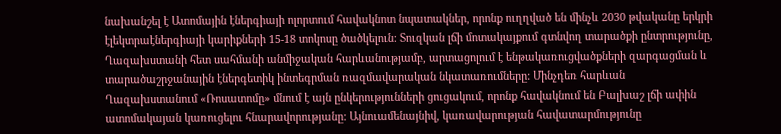նախանշել է Ատոմային էներգիայի ոլորտում հավակնոտ նպատակներ, որոնք ուղղված են մինչև 2030 թվականը երկրի էլեկտրաէներգիայի կարիքների 15-18 տոկոսը ծածկելուն: Տուզկան լճի մոտակայքում գտնվող տարածքի ընտրությունը, Ղազախստանի հետ սահմանի անմիջական հարևանությամբ, արտացոլում է ենթակառուցվածքների զարգացման և տարածաշրջանային էներգետիկ ինտեգրման ռազմավարական նկատառումները: Մինչդեռ հարևան Ղազախստանում «Ռոսատոմը» մնում է այն ընկերությունների ցուցակում, որոնք հավակնում են Բալխաշ լճի ափին ատոմակայան կառուցելու հնարավորությանը: Այնուամենայնիվ, կառավարության հավատարմությունը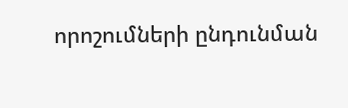որոշումների ընդունման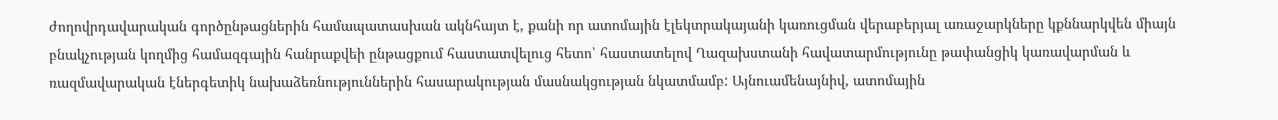ժողովրդավարական գործընթացներին համապատասխան ակնհայտ է, քանի որ ատոմային էլեկտրակայանի կառուցման վերաբերյալ առաջարկները կքննարկվեն միայն բնակչության կողմից համազգային հանրաքվեի ընթացքում հաստատվելուց հետո՝ հաստատելով Ղազախստանի հավատարմությունը թափանցիկ կառավարման և ռազմավարական էներգետիկ նախաձեռնություններին հասարակության մասնակցության նկատմամբ: Այնուամենայնիվ, ատոմային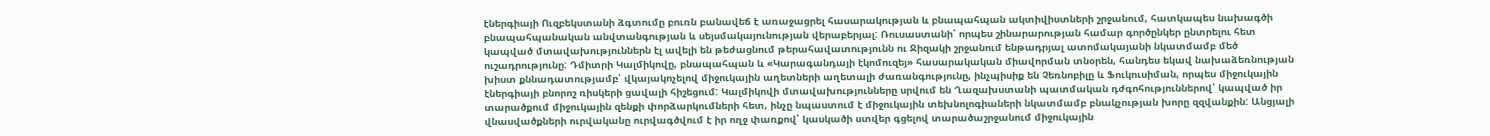էներգիայի Ուզբեկստանի ձգտումը բուռն բանավեճ է առաջացրել հասարակության և բնապահպան ակտիվիստների շրջանում, հատկապես նախագծի բնապահպանական անվտանգության և սեյսմակայունության վերաբերյալ: Ռուսաստանի՝ որպես շինարարության համար գործընկեր ընտրելու հետ կապված մտավախություններն էլ ավելի են թեժացնում թերահավատությունն ու Ջիզակի շրջանում ենթադրյալ ատոմակայանի նկատմամբ մեծ ուշադրությունը: Դմիտրի Կալմիկովը, բնապահպան և «Կարագանդայի էկոմուզեյ» հասարակական միավորման տնօրեն, հանդես եկավ նախաձեռնության խիստ քննադատությամբ՝ վկայակոչելով միջուկային աղետների աղետալի ժառանգությունը, ինչպիսիք են Չեռնոբիլը և Ֆուկուսիման, որպես միջուկային էներգիայի բնորոշ ռիսկերի ցավալի հիշեցում: Կալմիկովի մտավախությունները սրվում են Ղազախստանի պատմական դժգոհություններով՝ կապված իր տարածքում միջուկային զենքի փորձարկումների հետ, ինչը նպաստում է միջուկային տեխնոլոգիաների նկատմամբ բնակչության խորը զզվանքին: Անցյալի վնասվածքների ուրվականը ուրվագծվում է իր ողջ փառքով՝ կասկածի ստվեր գցելով տարածաշրջանում միջուկային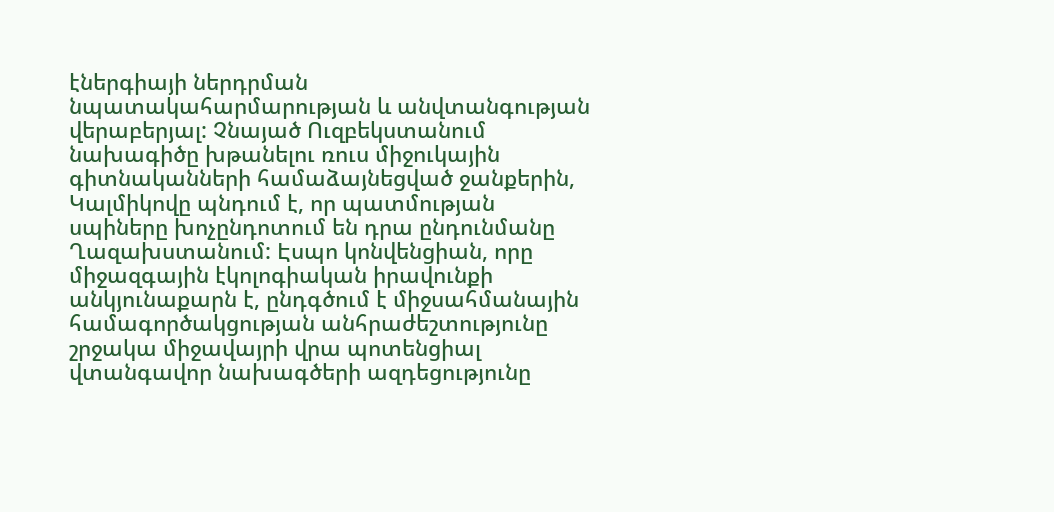էներգիայի ներդրման նպատակահարմարության և անվտանգության վերաբերյալ: Չնայած Ուզբեկստանում նախագիծը խթանելու ռուս միջուկային գիտնականների համաձայնեցված ջանքերին, Կալմիկովը պնդում է, որ պատմության սպիները խոչընդոտում են դրա ընդունմանը Ղազախստանում: Էսպո կոնվենցիան, որը միջազգային էկոլոգիական իրավունքի անկյունաքարն է, ընդգծում է միջսահմանային համագործակցության անհրաժեշտությունը շրջակա միջավայրի վրա պոտենցիալ վտանգավոր նախագծերի ազդեցությունը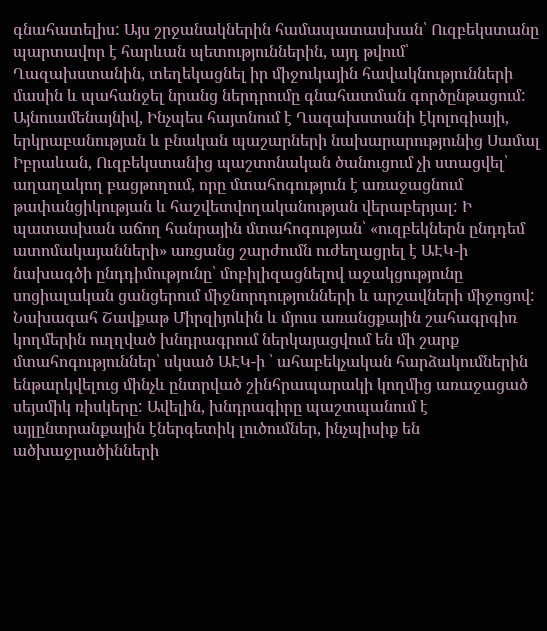գնահատելիս: Այս շրջանակներին համապատասխան՝ Ուզբեկստանը պարտավոր է հարևան պետություններին, այդ թվում՝ Ղազախստանին, տեղեկացնել իր միջուկային հավակնությունների մասին և պահանջել նրանց ներդրումը գնահատման գործընթացում: Այնուամենայնիվ, Ինչպես հայտնում է Ղազախստանի էկոլոգիայի, երկրաբանության և բնական պաշարների նախարարությունից Սամալ Իբրաևան, Ուզբեկստանից պաշտոնական ծանուցում չի ստացվել՝ աղաղակող բացթողում, որը մտահոգություն է առաջացնում թափանցիկության և հաշվետվողականության վերաբերյալ: Ի պատասխան աճող հանրային մտահոգության՝ «ուզբեկներն ընդդեմ ատոմակայանների» առցանց շարժումն ուժեղացրել է ԱԷԿ-ի նախագծի ընդդիմությունը՝ մոբիլիզացնելով աջակցությունը սոցիալական ցանցերում միջնորդությունների և արշավների միջոցով: Նախագահ Շավքաթ Միրզիյոևին և մյուս առանցքային շահագրգիռ կողմերին ուղղված խնդրագրում ներկայացվում են մի շարք մտահոգություններ՝ սկսած ԱԷԿ-ի ՝ ահաբեկչական հարձակումներին ենթարկվելուց մինչև ընտրված շինհրապարակի կողմից առաջացած սեյսմիկ ռիսկերը: Ավելին, խնդրագիրը պաշտպանում է այլընտրանքային էներգետիկ լուծումներ, ինչպիսիք են ածխաջրածինների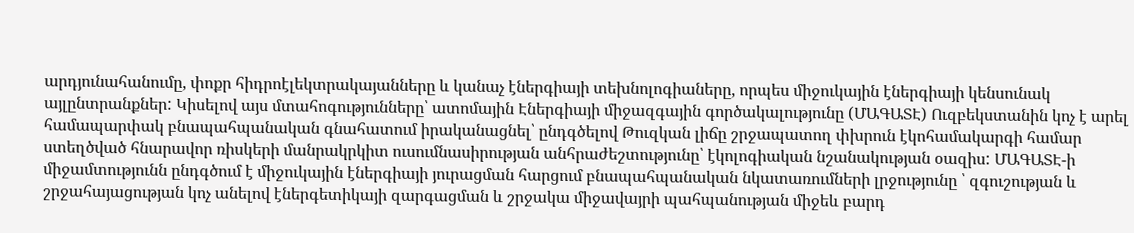արդյունահանումը, փոքր հիդրոէլեկտրակայանները և կանաչ էներգիայի տեխնոլոգիաները, որպես միջուկային էներգիայի կենսունակ այլընտրանքներ: Կիսելով այս մտահոգությունները՝ ատոմային Էներգիայի միջազգային գործակալությունը (ՄԱԳԱՏԷ) Ուզբեկստանին կոչ է արել համապարփակ բնապահպանական գնահատում իրականացնել՝ ընդգծելով Թուզկան լիճը շրջապատող փխրուն էկոհամակարգի համար ստեղծված հնարավոր ռիսկերի մանրակրկիտ ուսումնասիրության անհրաժեշտությունը՝ էկոլոգիական նշանակության օազիս: ՄԱԳԱՏԷ-ի միջամտությունն ընդգծում է միջուկային էներգիայի յուրացման հարցում բնապահպանական նկատառումների լրջությունը ՝ զգուշության և շրջահայացության կոչ անելով էներգետիկայի զարգացման և շրջակա միջավայրի պահպանության միջեև բարդ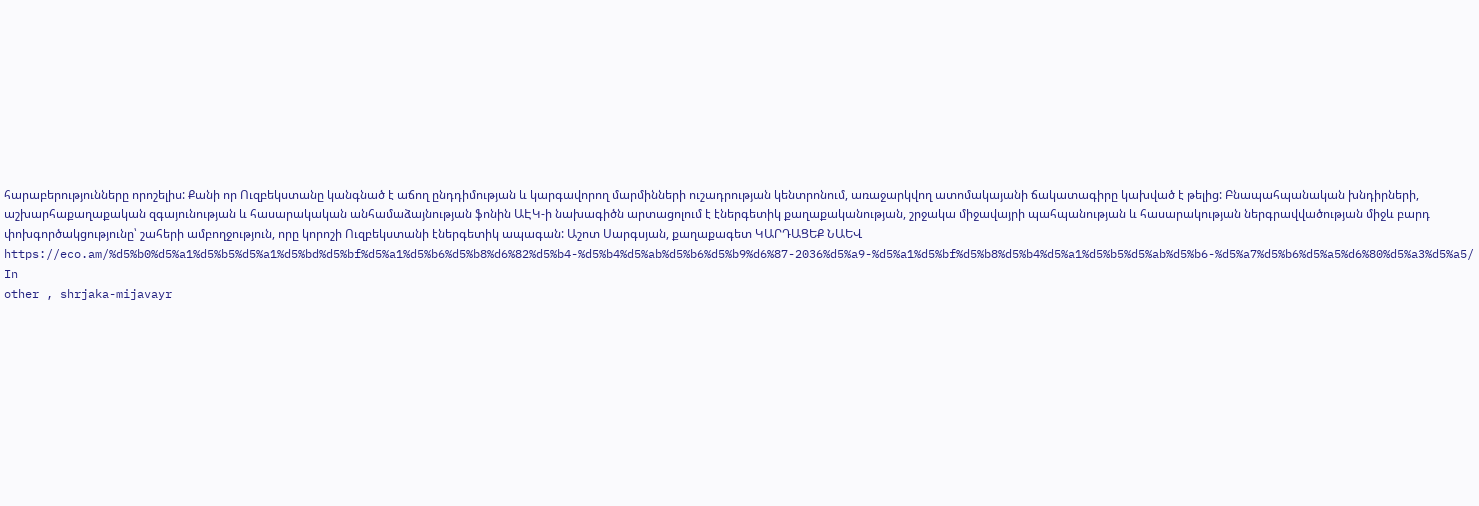հարաբերությունները որոշելիս: Քանի որ Ուզբեկստանը կանգնած է աճող ընդդիմության և կարգավորող մարմինների ուշադրության կենտրոնում, առաջարկվող ատոմակայանի ճակատագիրը կախված է թելից: Բնապահպանական խնդիրների, աշխարհաքաղաքական զգայունության և հասարակական անհամաձայնության ֆոնին ԱԷԿ-ի նախագիծն արտացոլում է էներգետիկ քաղաքականության, շրջակա միջավայրի պահպանության և հասարակության ներգրավվածության միջև բարդ փոխգործակցությունը՝ շահերի ամբողջություն, որը կորոշի Ուզբեկստանի էներգետիկ ապագան: Աշոտ Սարգսյան, քաղաքագետ ԿԱՐԴԱՑԵՔ ՆԱԵՎ https://eco.am/%d5%b0%d5%a1%d5%b5%d5%a1%d5%bd%d5%bf%d5%a1%d5%b6%d5%b8%d6%82%d5%b4-%d5%b4%d5%ab%d5%b6%d5%b9%d6%87-2036%d5%a9-%d5%a1%d5%bf%d5%b8%d5%b4%d5%a1%d5%b5%d5%ab%d5%b6-%d5%a7%d5%b6%d5%a5%d6%80%d5%a3%d5%a5/
In
other , shrjaka-mijavayr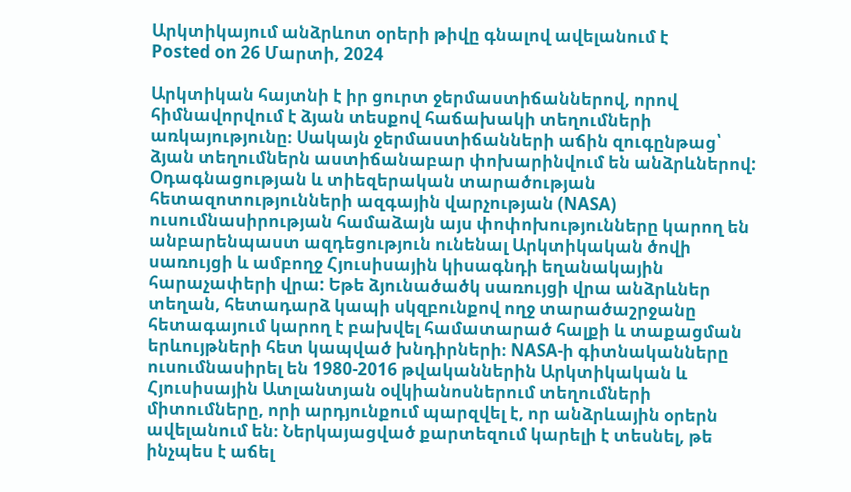Արկտիկայում անձրևոտ օրերի թիվը գնալով ավելանում է
Posted on 26 Մարտի, 2024

Արկտիկան հայտնի է իր ցուրտ ջերմաստիճաններով, որով հիմնավորվում է ձյան տեսքով հաճախակի տեղումների առկայությունը։ Սակայն ջերմաստիճանների աճին զուգընթաց՝ ձյան տեղումներն աստիճանաբար փոխարինվում են անձրևներով: Օդագնացության և տիեզերական տարածության հետազոտությունների ազգային վարչության (NASA) ուսումնասիրության համաձայն այս փոփոխությունները կարող են անբարենպաստ ազդեցություն ունենալ Արկտիկական ծովի սառույցի և ամբողջ Հյուսիսային կիսագնդի եղանակային հարաչափերի վրա: Եթե ձյունածածկ սառույցի վրա անձրևներ տեղան, հետադարձ կապի սկզբունքով ողջ տարածաշրջանը հետագայում կարող է բախվել համատարած հալքի և տաքացման երևույթների հետ կապված խնդիրների։ NASA-ի գիտնականները ուսումնասիրել են 1980-2016 թվականներին Արկտիկական և Հյուսիսային Ատլանտյան օվկիանոսներում տեղումների միտումները, որի արդյունքում պարզվել է, որ անձրևային օրերն ավելանում են։ Ներկայացված քարտեզում կարելի է տեսնել, թե ինչպես է աճել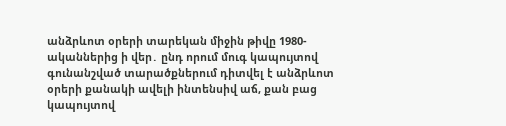անձրևոտ օրերի տարեկան միջին թիվը 1980-ականներից ի վեր․ ընդ որում մուգ կապույտով գունանշված տարածքներում դիտվել է անձրևոտ օրերի քանակի ավելի ինտենսիվ աճ, քան բաց կապույտով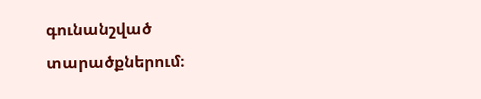գունանշված տարածքներում։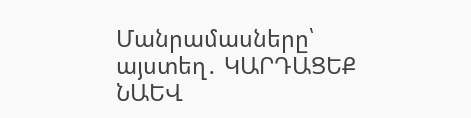Մանրամասները՝ այստեղ․ ԿԱՐԴԱՑԵՔ ՆԱԵՎ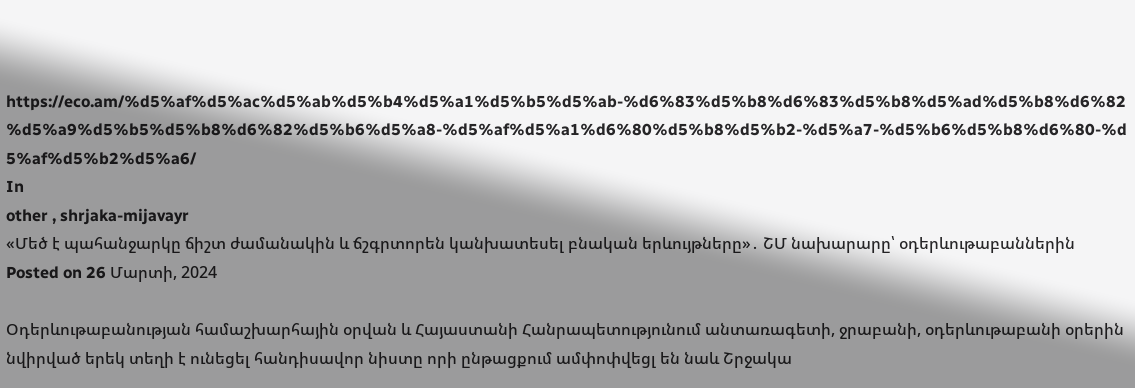https://eco.am/%d5%af%d5%ac%d5%ab%d5%b4%d5%a1%d5%b5%d5%ab-%d6%83%d5%b8%d6%83%d5%b8%d5%ad%d5%b8%d6%82%d5%a9%d5%b5%d5%b8%d6%82%d5%b6%d5%a8-%d5%af%d5%a1%d6%80%d5%b8%d5%b2-%d5%a7-%d5%b6%d5%b8%d6%80-%d5%af%d5%b2%d5%a6/
In
other , shrjaka-mijavayr
«Մեծ է պահանջարկը ճիշտ ժամանակին և ճշգրտորեն կանխատեսել բնական երևույթները»․ ՇՄ նախարարը՝ օդերևութաբաններին
Posted on 26 Մարտի, 2024

Օդերևութաբանության համաշխարհային օրվան և Հայաստանի Հանրապետությունում անտառագետի, ջրաբանի, օդերևութաբանի օրերին նվիրված երեկ տեղի է ունեցել հանդիսավոր նիստը որի ընթացքում ամփոփվեցլ են նաև Շրջակա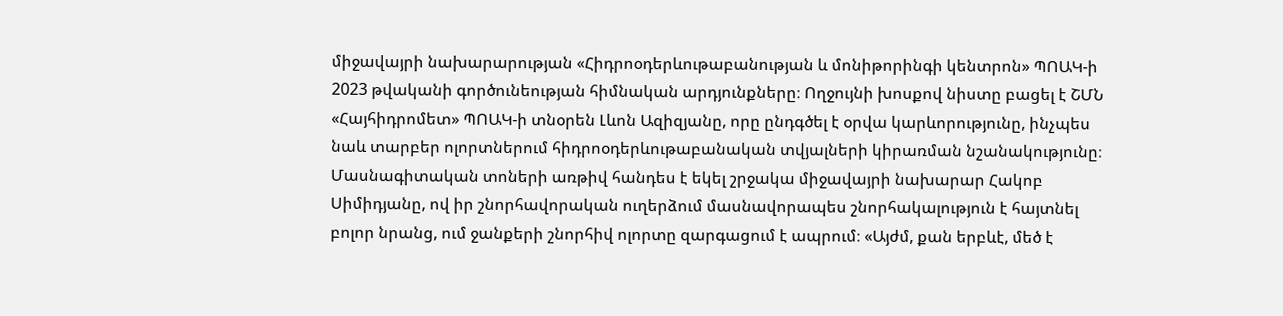միջավայրի նախարարության «Հիդրոօդերևութաբանության և մոնիթորինգի կենտրոն» ՊՈԱԿ-ի 2023 թվականի գործունեության հիմնական արդյունքները։ Ողջույնի խոսքով նիստը բացել է ՇՄՆ «Հայհիդրոմետ» ՊՈԱԿ-ի տնօրեն Լևոն Ազիզյանը, որը ընդգծել է օրվա կարևորությունը, ինչպես նաև տարբեր ոլորտներում հիդրոօդերևութաբանական տվյալների կիրառման նշանակությունը։ Մասնագիտական տոների առթիվ հանդես է եկել շրջակա միջավայրի նախարար Հակոբ Սիմիդյանը, ով իր շնորհավորական ուղերձում մասնավորապես շնորհակալություն է հայտնել բոլոր նրանց, ում ջանքերի շնորհիվ ոլորտը զարգացում է ապրում։ «Այժմ, քան երբևէ, մեծ է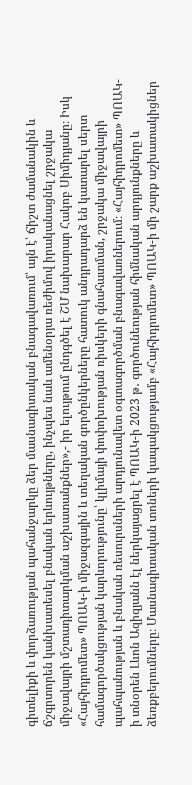գիտելիքի և փորձառության պահանջարկը ձեր մասնագիտական բնագավառում՝ այն է՝ ճիշտ ժամանակին և ճշգրտորեն կանխատեսել բնական երևույթները, ինչպես նաև ամենօրյա ռեժիմով իրականացնել շրջակա միջավայրի մշտադիտարկման աշխատանքներ»,- իր ելույթում ընդգծել է ՇՄ նախարար Հակոբ Սիմիդյանը։ Իսկ «Հայհիդրոմետ» ՊՈԱԿ-ի միջազգային և տեղական գործընկերները հատուկ անդրադարձ են կատարել սերտ համագործակցության կարևորությունը՝ կլիմայի փոփոխության ռիսկերի գնահատման, շրջակա միջավայրի պահպանության և բնական ռեսուրսների արդյունավետ օգտագործման բնագավառներում։ «Հայհիդրոմետ» ՊՈԱԿ-ի տնօրեն Լևոն Ազիզյանն էլ ներկայացրել է ՊՈԱԿ-ի 2023 թ․ գործունեության հիմնական արդյունքները և ձեռքբերումները։ Մասնագիտական տոների կապակցությամբ «Հայհիդրոմետ» ՊՈԱԿ-ի մի շարք աշխատակիցներ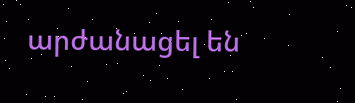արժանացել են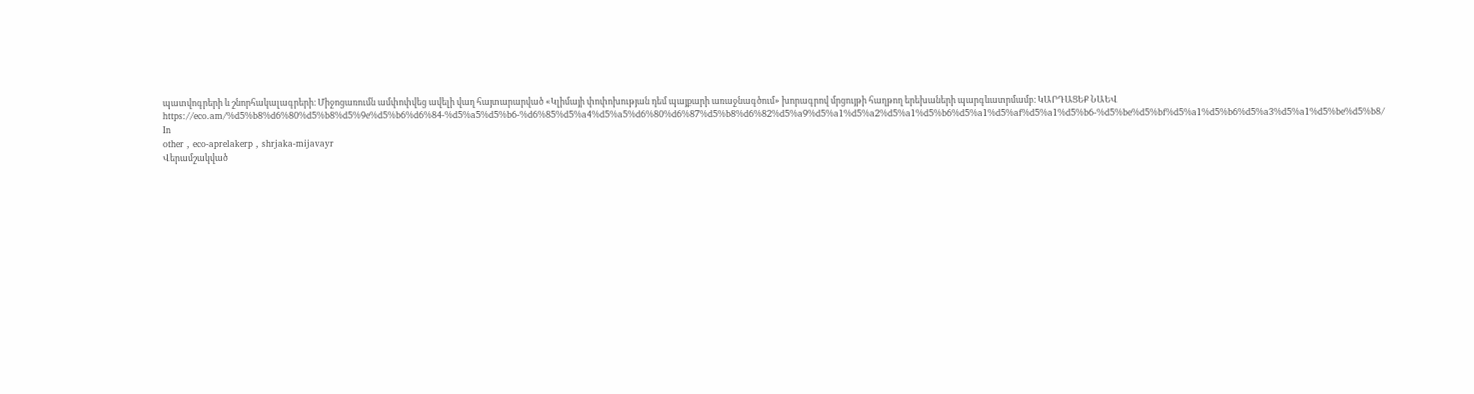պատվոգրերի և շնորհակալագրերի։ Միջոցառումն ամփոփվեց ավելի վաղ հայտարարված «Կլիմայի փոփոխության դեմ պայքարի առաջնագծում» խորագրով մրցույթի հաղթող երեխաների պարգևատրմամբ։ ԿԱՐԴԱՑԵՔ ՆԱԵՎ https://eco.am/%d5%b8%d6%80%d5%b8%d5%9e%d5%b6%d6%84-%d5%a5%d5%b6-%d6%85%d5%a4%d5%a5%d6%80%d6%87%d5%b8%d6%82%d5%a9%d5%a1%d5%a2%d5%a1%d5%b6%d5%a1%d5%af%d5%a1%d5%b6-%d5%be%d5%bf%d5%a1%d5%b6%d5%a3%d5%a1%d5%be%d5%b8/
In
other , eco-aprelakerp , shrjaka-mijavayr
Վերամշակված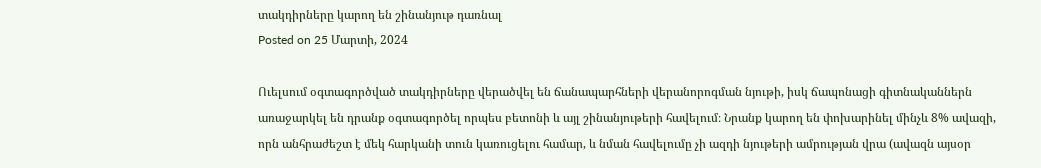տակդիրները կարող են շինանյութ դառնալ
Posted on 25 Մարտի, 2024

Ուելսում օգտագործված տակդիրները վերածվել են ճանապարհների վերանորոգման նյութի, իսկ ճապոնացի գիտնականներն առաջարկել են դրանք օգտագործել որպես բետոնի և այլ շինանյութերի հավելում։ Նրանք կարող են փոխարինել մինչև 8% ավազի, որն անհրաժեշտ է մեկ հարկանի տուն կառուցելու համար, և նման հավելումը չի ազդի նյութերի ամրության վրա (ավազն այսօր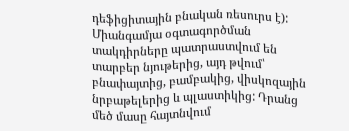դեֆիցիտային բնական ռեսուրս է): Միանգամյա օգտագործման տակդիրները պատրաստվում են տարբեր նյութերից, այդ թվում՝ բնափայտից, բամբակից, վիսկոզային նրբաթելերից և պլաստիկից: Դրանց մեծ մասը հայտնվում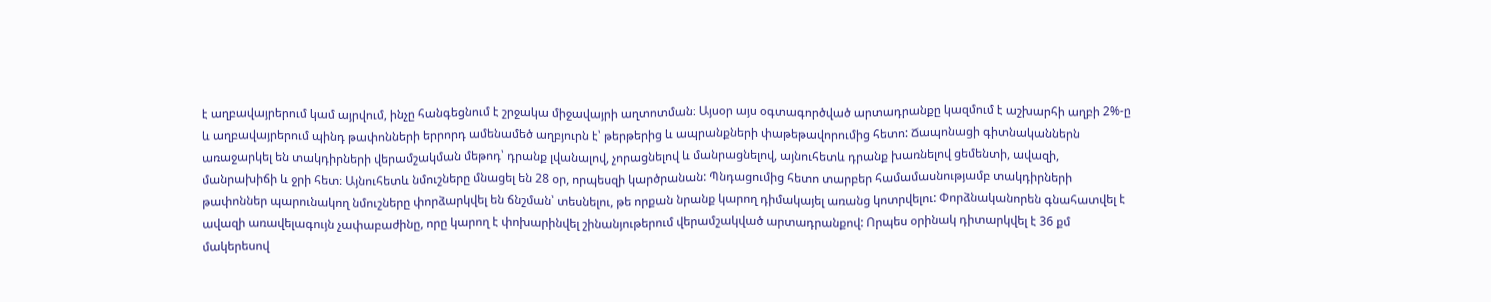է աղբավայրերում կամ այրվում, ինչը հանգեցնում է շրջակա միջավայրի աղտոտման։ Այսօր այս օգտագործված արտադրանքը կազմում է աշխարհի աղբի 2%-ը և աղբավայրերում պինդ թափոնների երրորդ ամենամեծ աղբյուրն է՝ թերթերից և ապրանքների փաթեթավորումից հետո: Ճապոնացի գիտնականներն առաջարկել են տակդիրների վերամշակման մեթոդ՝ դրանք լվանալով, չորացնելով և մանրացնելով, այնուհետև դրանք խառնելով ցեմենտի, ավազի, մանրախիճի և ջրի հետ։ Այնուհետև նմուշները մնացել են 28 օր, որպեսզի կարծրանան: Պնդացումից հետո տարբեր համամասնությամբ տակդիրների թափոններ պարունակող նմուշները փորձարկվել են ճնշման՝ տեսնելու, թե որքան նրանք կարող դիմակայել առանց կոտրվելու: Փորձնականորեն գնահատվել է ավազի առավելագույն չափաբաժինը, որը կարող է փոխարինվել շինանյութերում վերամշակված արտադրանքով: Որպես օրինակ դիտարկվել է 36 քմ մակերեսով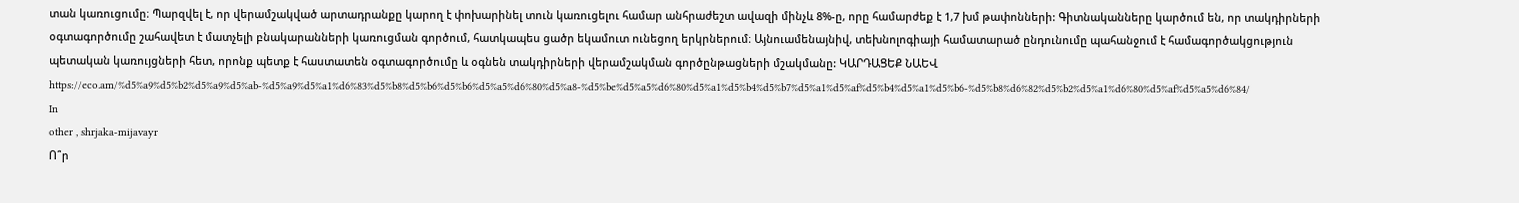տան կառուցումը։ Պարզվել է, որ վերամշակված արտադրանքը կարող է փոխարինել տուն կառուցելու համար անհրաժեշտ ավազի մինչև 8%-ը, որը համարժեք է 1,7 խմ թափոնների: Գիտնականները կարծում են, որ տակդիրների օգտագործումը շահավետ է մատչելի բնակարանների կառուցման գործում, հատկապես ցածր եկամուտ ունեցող երկրներում։ Այնուամենայնիվ, տեխնոլոգիայի համատարած ընդունումը պահանջում է համագործակցություն պետական կառույցների հետ, որոնք պետք է հաստատեն օգտագործումը և օգնեն տակդիրների վերամշակման գործընթացների մշակմանը: ԿԱՐԴԱՑԵՔ ՆԱԵՎ https://eco.am/%d5%a9%d5%b2%d5%a9%d5%ab-%d5%a9%d5%a1%d6%83%d5%b8%d5%b6%d5%b6%d5%a5%d6%80%d5%a8-%d5%be%d5%a5%d6%80%d5%a1%d5%b4%d5%b7%d5%a1%d5%af%d5%b4%d5%a1%d5%b6-%d5%b8%d6%82%d5%b2%d5%a1%d6%80%d5%af%d5%a5%d6%84/
In
other , shrjaka-mijavayr
Ո՞ր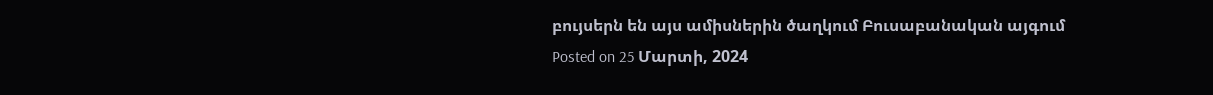բույսերն են այս ամիսներին ծաղկում Բուսաբանական այգում
Posted on 25 Մարտի, 2024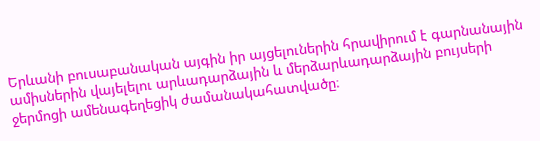Երևանի բուսաբանական այգին իր այցելուներին հրավիրում է գարնանային ամիսներին վայելելու արևադարձային և մերձարևադարձային բույսերի ջերմոցի ամենագեղեցիկ ժամանակահատվածը։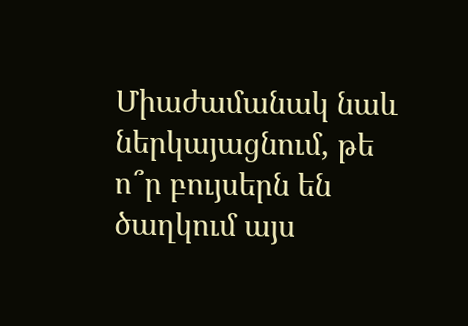Միաժամանակ նաև ներկայացնում, թե ո՞ր բույսերն են ծաղկում այս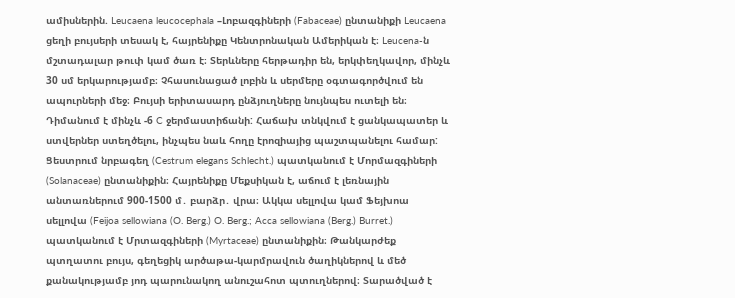ամիսներին. Leucaena leucocephala –Լոբազգիների (Fabaceae) ընտանիքի Leucaena ցեղի բույսերի տեսակ է, հայրենիքը Կենտրոնական Ամերիկան է։ Leucena-ն մշտադալար թուփ կամ ծառ է։ Տերևները հերթադիր են, երկփեղկավոր, մինչև 30 սմ երկարությամբ։ Չհասունացած լոբին և սերմերը օգտագործվում են ապուրների մեջ։ Բույսի երիտասարդ ընձյուղները նույնպես ուտելի են։ Դիմանում է մինչև -6 C ջերմաստիճանի: Հաճախ տնկվում է ցանկապատեր և ստվերներ ստեղծելու, ինչպես նաև հողը էրոզիայից պաշտպանելու համար: Ցեստրում նրբագեղ (Cestrum elegans Schlecht.) պատկանում է Մորմազգիների (Solanaceae) ընտանիքին։ Հայրենիքը Մեքսիկան է, աճում է լեռնային անտառներում 900-1500 մ․ բարձր․ վրա։ Ակկա սելլովա կամ Ֆեյխոա սելլովա (Feijoa sellowiana (O. Berg.) O. Berg.; Acca sellowiana (Berg.) Burret.) պատկանում է Մրտազգիների (Myrtaceae) ընտանիքին։ Թանկարժեք պտղատու բույս, գեղեցիկ արծաթա-կարմրավուն ծաղիկներով և մեծ քանակությամբ յոդ պարունակող անուշահոտ պտուղներով։ Տարածված է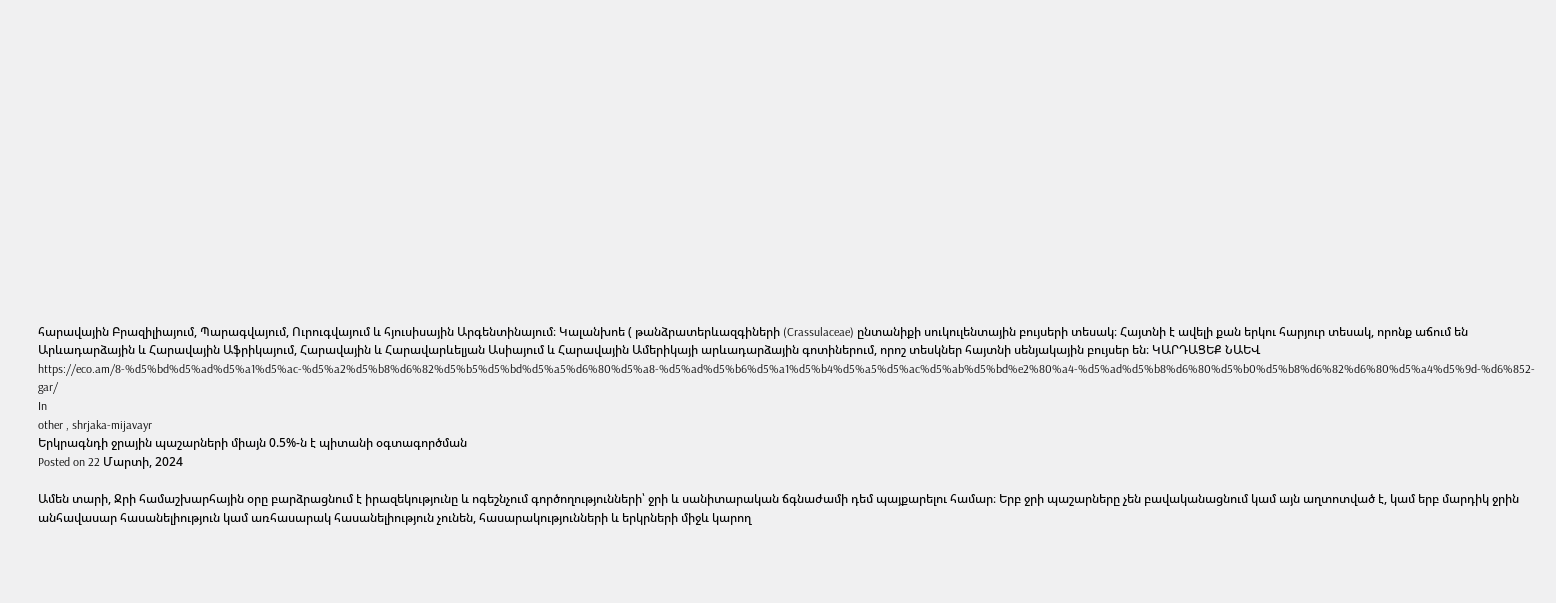հարավային Բրազիլիայում, Պարագվայում, Ուրուգվայում և հյուսիսային Արգենտինայում։ Կալանխոե ( թանձրատերևազգիների (Crassulaceae) ընտանիքի սուկուլենտային բույսերի տեսակ։ Հայտնի է ավելի քան երկու հարյուր տեսակ, որոնք աճում են Արևադարձային և Հարավային Աֆրիկայում, Հարավային և Հարավարևելյան Ասիայում և Հարավային Ամերիկայի արևադարձային գոտիներում, որոշ տեսկներ հայտնի սենյակային բույսեր են։ ԿԱՐԴԱՑԵՔ ՆԱԵՎ https://eco.am/8-%d5%bd%d5%ad%d5%a1%d5%ac-%d5%a2%d5%b8%d6%82%d5%b5%d5%bd%d5%a5%d6%80%d5%a8-%d5%ad%d5%b6%d5%a1%d5%b4%d5%a5%d5%ac%d5%ab%d5%bd%e2%80%a4-%d5%ad%d5%b8%d6%80%d5%b0%d5%b8%d6%82%d6%80%d5%a4%d5%9d-%d6%852-gar/
In
other , shrjaka-mijavayr
Երկրագնդի ջրային պաշարների միայն 0.5%-ն է պիտանի օգտագործման
Posted on 22 Մարտի, 2024

Ամեն տարի, Ջրի համաշխարհային օրը բարձրացնում է իրազեկությունը և ոգեշնչում գործողությունների՝ ջրի և սանիտարական ճգնաժամի դեմ պայքարելու համար։ Երբ ջրի պաշարները չեն բավականացնում կամ այն աղտոտված է, կամ երբ մարդիկ ջրին անհավասար հասանելիություն կամ առհասարակ հասանելիություն չունեն, հասարակությունների և երկրների միջև կարող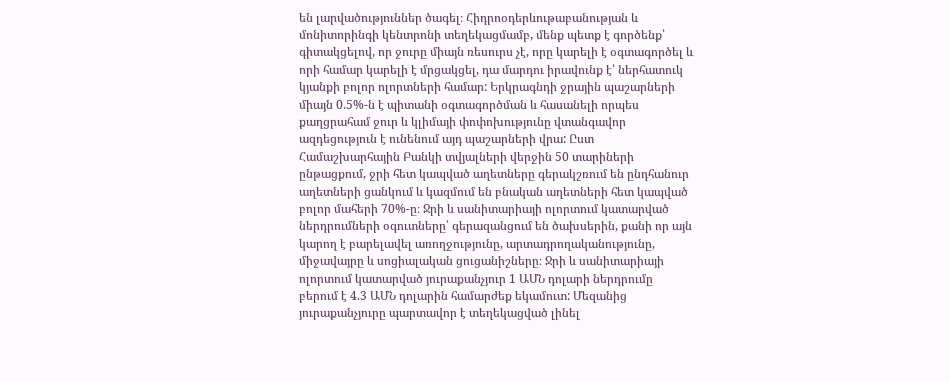են լարվածություններ ծագել։ Հիդրոօդերևութաբանության և մոնիտորինգի կենտրոնի տեղեկացմամբ, մենք պետք է գործենք՝ գիտակցելով, որ ջուրը միայն ռեսուրս չէ, որը կարելի է օգտագործել և որի համար կարելի է մրցակցել, դա մարդու իրավունք է՝ ներհատուկ կյանքի բոլոր ոլորտների համար: Երկրագնդի ջրային պաշարների միայն 0.5%-ն է պիտանի օգտագործման և հասանելի որպես քաղցրահամ ջուր և կլիմայի փոփոխությունը վտանգավոր ազդեցություն է ունենում այդ պաշարների վրա: Ըստ Համաշխարհային Բանկի տվյալների վերջին 50 տարիների ընթացքում, ջրի հետ կապված աղետները գերակշռում են ընդհանուր աղետների ցանկում և կազմում են բնական աղետների հետ կապված բոլոր մահերի 70%-ը։ Ջրի և սանիտարիայի ոլորտում կատարված ներդրումների օգուտները՝ գերազանցում են ծախսերին, քանի որ այն կարող է բարելավել առողջությունը, արտադրողականությունը, միջավայրը և սոցիալական ցուցանիշները։ Ջրի և սանիտարիայի ոլորտում կատարված յուրաքանչյուր 1 ԱՄՆ դոլարի ներդրումը բերում է 4.3 ԱՄՆ դոլարին համարժեք եկամուտ: Մեզանից յուրաքանչյուրը պարտավոր է տեղեկացված լինել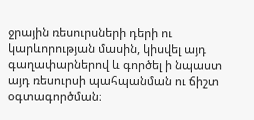ջրային ռեսուրսների դերի ու կարևորության մասին, կիսվել այդ գաղափարներով և գործել ի նպաստ այդ ռեսուրսի պահպանման ու ճիշտ օգտագործման։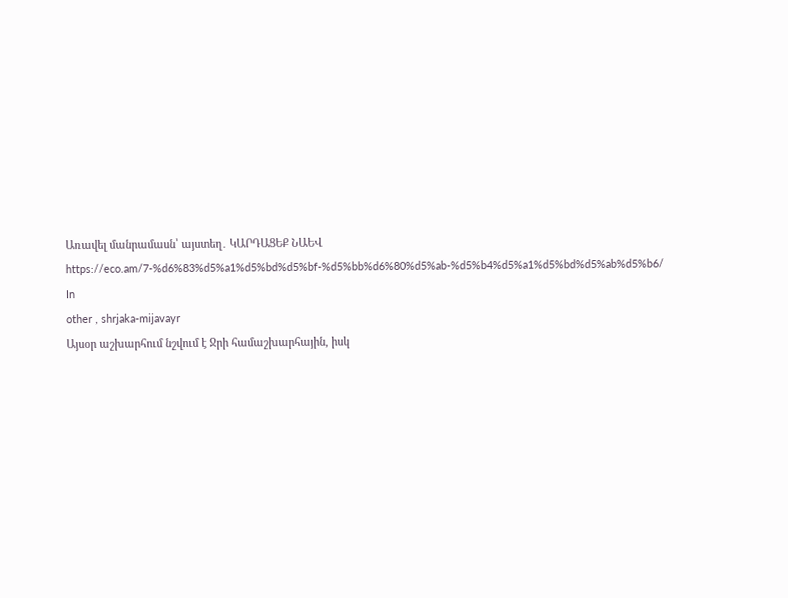Առավել մանրամասն՝ այստեղ․ ԿԱՐԴԱՑԵՔ ՆԱԵՎ https://eco.am/7-%d6%83%d5%a1%d5%bd%d5%bf-%d5%bb%d6%80%d5%ab-%d5%b4%d5%a1%d5%bd%d5%ab%d5%b6/
In
other , shrjaka-mijavayr
Այսօր աշխարհում նշվում է Ջրի համաշխարհային, իսկ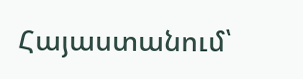Հայաստանում՝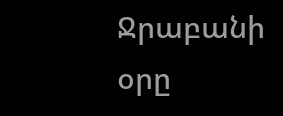Ջրաբանի օրը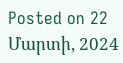Posted on 22 Մարտի, 2024